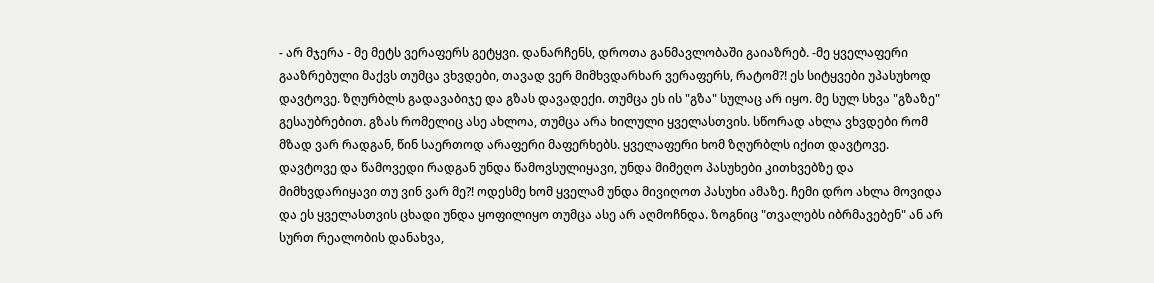- არ მჯერა - მე მეტს ვერაფერს გეტყვი. დანარჩენს, დროთა განმავლობაში გაიაზრებ. -მე ყველაფერი გააზრებული მაქვს თუმცა ვხვდები, თავად ვერ მიმხვდარხარ ვერაფერს, რატომ?! ეს სიტყვები უპასუხოდ დავტოვე. ზღურბლს გადავაბიჯე და გზას დავადექი. თუმცა ეს ის "გზა" სულაც არ იყო. მე სულ სხვა "გზაზე" გესაუბრებით. გზას რომელიც ასე ახლოა, თუმცა არა ხილული ყველასთვის. სწორად ახლა ვხვდები რომ მზად ვარ რადგან, წინ საერთოდ არაფერი მაფერხებს. ყველაფერი ხომ ზღურბლს იქით დავტოვე. დავტოვე და წამოვედი რადგან უნდა წამოვსულიყავი, უნდა მიმეღო პასუხები კითხვებზე და მიმხვდარიყავი თუ ვინ ვარ მე?! ოდესმე ხომ ყველამ უნდა მივიღოთ პასუხი ამაზე. ჩემი დრო ახლა მოვიდა და ეს ყველასთვის ცხადი უნდა ყოფილიყო თუმცა ასე არ აღმოჩნდა. ზოგნიც "თვალებს იბრმავებენ" ან არ სურთ რეალობის დანახვა,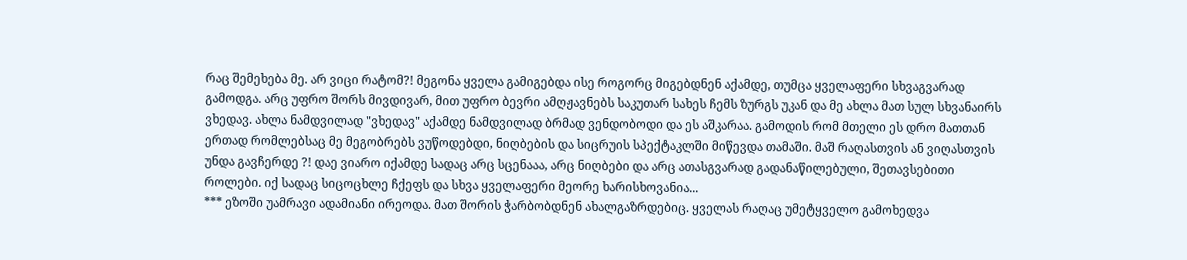რაც შემეხება მე. არ ვიცი რატომ?! მეგონა ყველა გამიგებდა ისე როგორც მიგებდნენ აქამდე, თუმცა ყველაფერი სხვაგვარად გამოდგა. არც უფრო შორს მივდივარ, მით უფრო ბევრი ამღჟავნებს საკუთარ სახეს ჩემს ზურგს უკან და მე ახლა მათ სულ სხვანაირს ვხედავ. ახლა ნამდვილად "ვხედავ" აქამდე ნამდვილად ბრმად ვენდობოდი და ეს აშკარაა. გამოდის რომ მთელი ეს დრო მათთან ერთად რომლებსაც მე მეგობრებს ვუწოდებდი, ნიღბების და სიცრუის სპექტაკლში მიწევდა თამაში. მაშ რაღასთვის ან ვიღასთვის უნდა გავჩერდე ?! დაე ვიარო იქამდე სადაც არც სცენააა, არც ნიღბები და არც ათასგვარად გადანაწილებული, შეთავსებითი როლები. იქ სადაც სიცოცხლე ჩქეფს და სხვა ყველაფერი მეორე ხარისხოვანია...
*** ეზოში უამრავი ადამიანი ირეოდა. მათ შორის ჭარბობდნენ ახალგაზრდებიც. ყველას რაღაც უმეტყველო გამოხედვა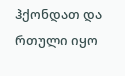ჰქონდათ და რთული იყო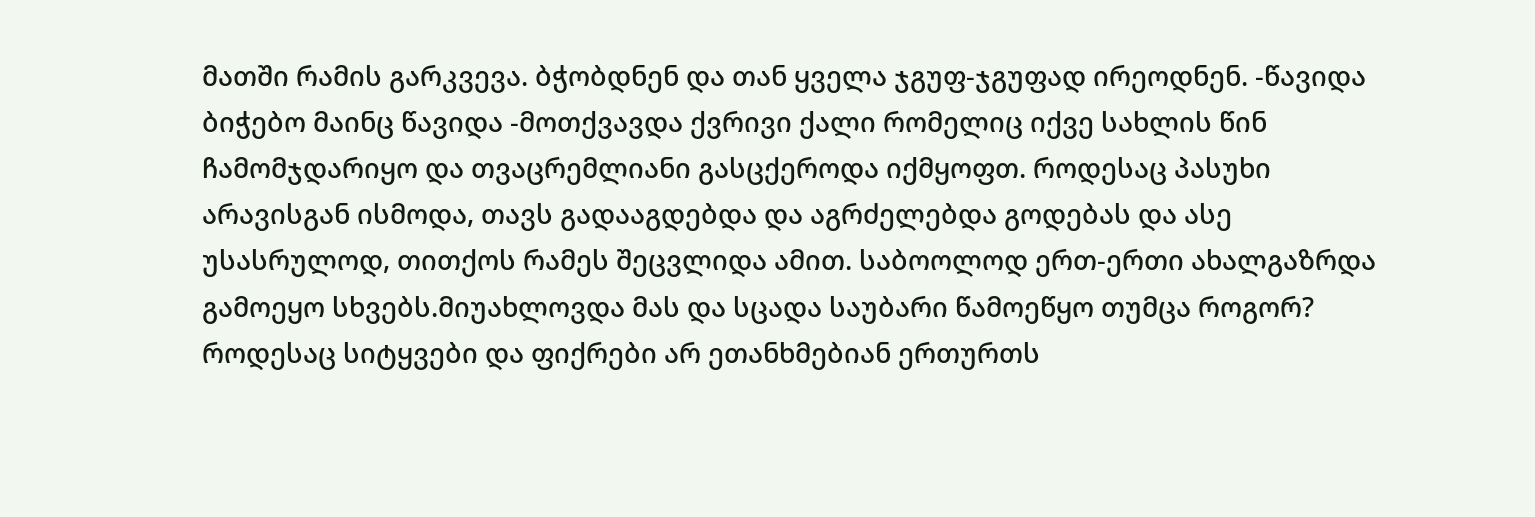მათში რამის გარკვევა. ბჭობდნენ და თან ყველა ჯგუფ-ჯგუფად ირეოდნენ. -წავიდა ბიჭებო მაინც წავიდა -მოთქვავდა ქვრივი ქალი რომელიც იქვე სახლის წინ ჩამომჯდარიყო და თვაცრემლიანი გასცქეროდა იქმყოფთ. როდესაც პასუხი არავისგან ისმოდა, თავს გადააგდებდა და აგრძელებდა გოდებას და ასე უსასრულოდ, თითქოს რამეს შეცვლიდა ამით. საბოოლოდ ერთ-ერთი ახალგაზრდა გამოეყო სხვებს.მიუახლოვდა მას და სცადა საუბარი წამოეწყო თუმცა როგორ? როდესაც სიტყვები და ფიქრები არ ეთანხმებიან ერთურთს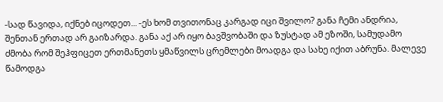-სად წავიდა, იქნებ იცოდეთ... -ეს ხომ თვითონაც კარგად იცი შვილო? განა ჩემი ანდრია, შენთან ერთად არ გაიზარდა. განა აქ არ იყო ბავშვობაში და ზუსტად ამ ეზოში, სამუდამო ძმობა რომ შეჰფიცეთ ერთმანეთს ყმაწვილს ცრემლები მოადგა და სახე იქით აბრუნა. მალევე წამოდგა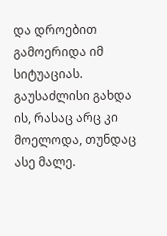და დროებით გამოერიდა იმ სიტუაციას. გაუსაძლისი გახდა ის, რასაც არც კი მოელოდა, თუნდაც ასე მალე.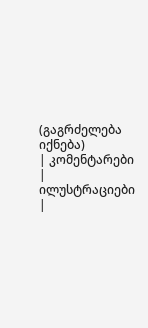(გაგრძელება იქნება)
| კომენტარები |
ილუსტრაციები |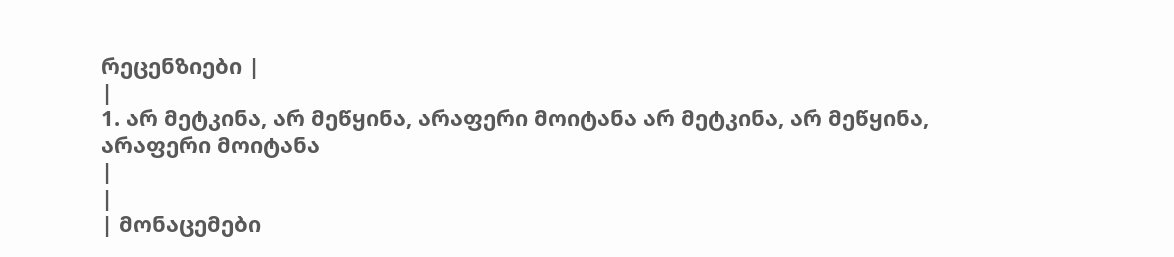რეცენზიები |
|
1. არ მეტკინა, არ მეწყინა, არაფერი მოიტანა არ მეტკინა, არ მეწყინა, არაფერი მოიტანა
|
|
| მონაცემები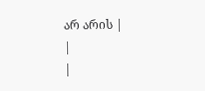არ არის |
|
|